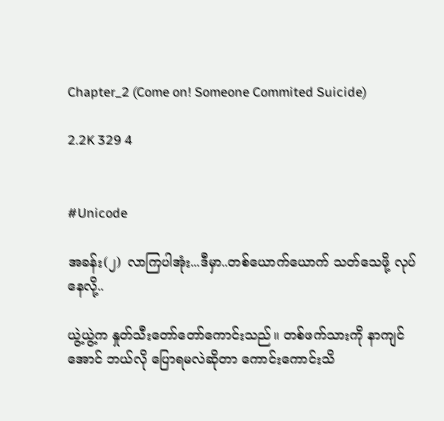Chapter_2 (Come on! Someone Commited Suicide)

2.2K 329 4


#Unicode

အခန်း(၂) လာကြပါအုံး...ဒီမှာ..တစ်ယောက်ယောက် သတ်သေဖို့ လုပ်နေလို့..

ယွဲ့ယွဲ့က နှုတ်သီးတော်တော်ကောင်းသည်။ တစ်ဖက်သားကို နာကျင်အောင် ဘယ်လို ပြောရမလဲဆိုတာ ကောင်းကောင်းသိ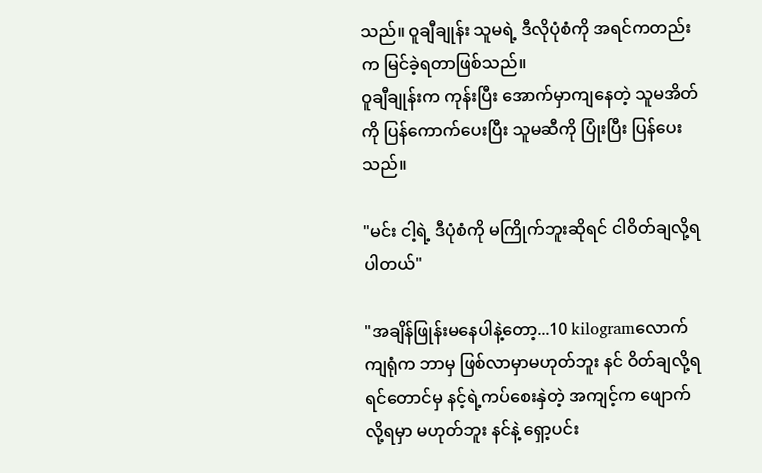သည်။ ဝူချီချုန်း သူမရဲ့ ဒီလိုပုံစံကို အရင်ကတည်းက မြင်ခဲ့ရတာဖြစ်သည်။
ဝူချီချုန်းက ကုန်းပြီး အောက်မှာကျနေတဲ့ သူမအိတ်ကို ပြန်ကောက်ပေးပြီး သူမဆီကို ပြုံးပြီး ပြန်ပေးသည်။

"မင်း ငါ့ရဲ့ ဒီပုံစံကို မကြိုက်ဘူးဆိုရင် ငါဝိတ်ချလို့ရပါတယ်"

"အချိန်ဖြုန်းမနေပါနဲ့တော့...10 kilogramလောက် ကျရုံက ဘာမှ ဖြစ်လာမှာမဟုတ်ဘူး နင် ဝိတ်ချလို့ရရင်တောင်မှ နင့်ရဲ့ကပ်စေးနှဲတဲ့ အကျင့်က ဖျောက်လို့ရမှာ မဟုတ်ဘူး နင်နဲ့ ရှော့ပင်း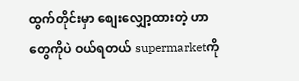ထွက်တိုင်းမှာ စျေးလျှော့ထားတဲ့ ဟာတွေကိုပဲ ဝယ်ရတယ် supermarketကို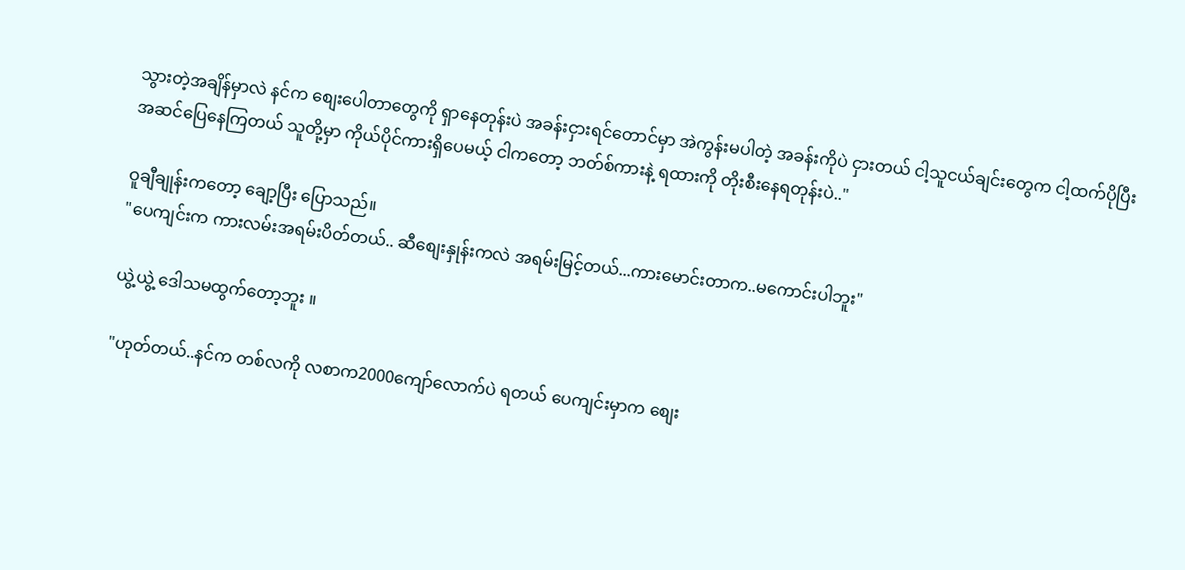သွားတဲ့အချိန်မှာလဲ နင်က စျေးပေါတာတွေကို ရှာနေတုန်းပဲ အခန်းငှားရင်တောင်မှာ အဲကွန်းမပါတဲ့ အခန်းကိုပဲ ငှားတယ် ငါ့သူငယ်ချင်းတွေက ငါ့ထက်ပိုပြီး အဆင်ပြေနေကြတယ် သူတို့မှာ ကိုယ်ပိုင်ကားရှိပေမယ့် ငါကတော့ ဘတ်စ်ကားနဲ့ ရထားကို တိုးစီးနေရတုန်းပဲ.."

ဝူချီချုန်းကတော့ ချော့ပြီး ပြောသည်။
"ပေကျင်းက ကားလမ်းအရမ်းပိတ်တယ်.. ဆီစျေးနှုန်းကလဲ အရမ်းမြင့်တယ်...ကားမောင်းတာက..မကောင်းပါဘူး"

ယွဲ့ယွဲ့ ဒေါသမထွက်တော့ဘူး ။

"ဟုတ်တယ်..နင်က တစ်လကို လစာက2000ကျော်လောက်ပဲ ရတယ် ပေကျင်းမှာက စျေး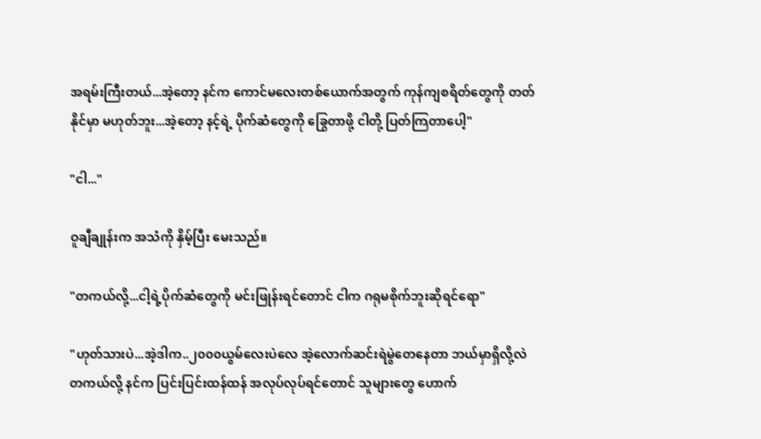အရမ်းကြီးတယ်...အဲ့တော့ နင်က ကောင်မလေးတစ်ယောက်အတွက် ကုန်ကျစရိတ်တွေကို တတ်နိုင်မှာ မဟုတ်ဘူး...အဲ့တော့ နင့်ရဲ့ ပိုက်ဆံတွေကို ခြွေတာဖို့ ငါတို့ ပြတ်ကြတာပေါ့"

"ငါ..."

ဝူချီချုန်းက အသံကို နှိမ့်ပြီး မေးသည်။

"တကယ်လို့...ငါ့ရဲ့ပိုက်ဆံတွေကို မင်းဖြုန်းရင်တောင် ငါက ဂရုမစိုက်ဘူးဆိုရင်ရော"

"ဟုတ်သားပဲ...အဲ့ဒါက..၂၀၀၀ယွမ်လေးပဲလေ အဲ့လောက်ဆင်းရဲမွဲတေနေတာ ဘယ်မှာရှိလို့လဲ တကယ်လို့ နင်က ပြင်းပြင်းထန်ထန် အလုပ်လုပ်ရင်တောင် သူများတွေ ဟောက်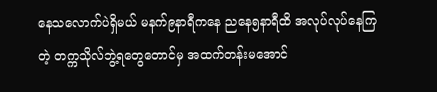နေသလောက်ပဲရှိမယ် မနက်၉နာရီကနေ ညနေ၅နာရီထိ အလုပ်လုပ်နေကြတဲ့ တက္ကသိုလ်ဘွဲ့ရတွေတောင်မှ အထက်တန်းမအောင်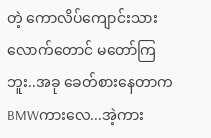တဲ့ ကောလိပ်ကျောင်းသားလောက်တောင် မတော်ကြဘူး..အခု ခေတ်စားနေတာက BMWကားလေ...အဲ့ကား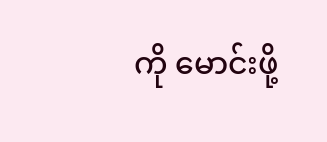ကို မောင်းဖို့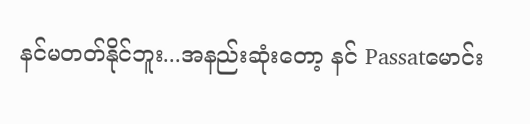နင်မတတ်နိုင်ဘူး...အနည်းဆုံးတော့ နင် Passatမောင်း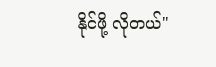နိုင်ဖို့ လိုတယ်"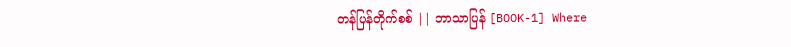တန်ပြန်တိုက်စစ် || ဘာသာပြန် [BOOK-1] Where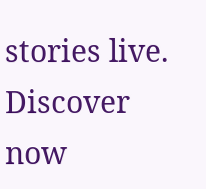stories live. Discover now